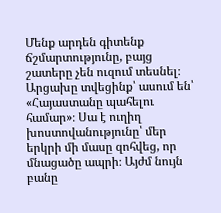Մենք արդեն գիտենք ճշմարտությունը, բայց շատերը չեն ուզում տեսնել։ Արցախը տվեցինք՝ ասում են՝ «Հայաստանը պահելու համար»։ Սա է ուղիղ խոստովանությունը՝ մեր երկրի մի մասը զոհվեց, որ մնացածը ապրի։ Այժմ նույն բանը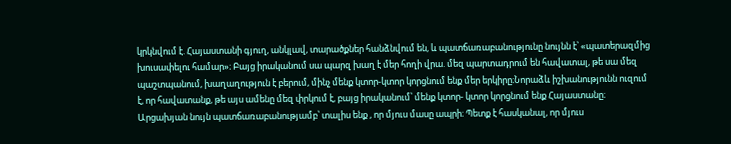կրկնվում է. Հայաստանի գյուղ, անկլավ, տարածքներ հանձնվում են, և պատճառաբանությունը նույնն է՝ «պատերազմից խուսափելու համար»։ Բայց իրականում սա պարզ խաղ է մեր հողի վրա. մեզ պարտադրում են հավատալ, թե սա մեզ պաշտպանում, խաղաղություն է բերում, մինչ մենք կտոր-կտոր կորցնում ենք մեր երկիրը։Նորաձև իշխանությունն ուզում է, որ հավատանք, թե այս ամենը մեզ փրկում է, բայց իրականում՝ մենք կտոր- կտոր կորցնում ենք Հայաստանը։ Արցախյան նույն պատճառաբանությամբ՝ տալիս ենք , որ մյուս մասը ապրի։ Պետք է հասկանալ, որ մյուս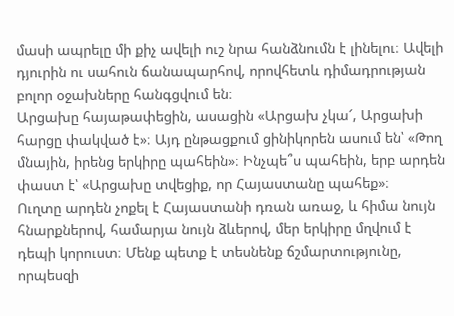մասի ապրելը մի քիչ ավելի ուշ նրա հանձնումն է լինելու։ Ավելի դյուրին ու սահուն ճանապարհով, որովհետև դիմադրության բոլոր օջախները հանգցվում են։
Արցախը հայաթափեցին, ասացին «Արցախ չկա՜, Արցախի հարցը փակված է»։ Այդ ընթացքում ցինիկորեն ասում են՝ «Թող մնային, իրենց երկիրը պահեին»։ Ինչպե՞ս պահեին, երբ արդեն փաստ է՝ «Արցախը տվեցիք, որ Հայաստանը պահեք»։
Ուղտը արդեն չոքել է Հայաստանի դռան առաջ, և հիմա նույն հնարքներով, համարյա նույն ձևերով, մեր երկիրը մղվում է դեպի կորուստ։ Մենք պետք է տեսնենք ճշմարտությունը, որպեսզի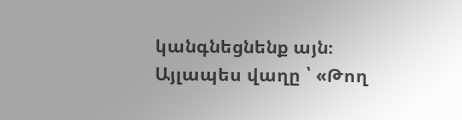կանգնեցնենք այն։ Այլապես վաղը ՝ «Թող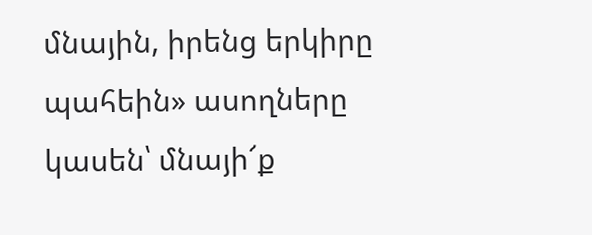մնային, իրենց երկիրը պահեին» ասողները կասեն՝ մնայի՜ք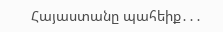Հայաստանը պահեիք․․․